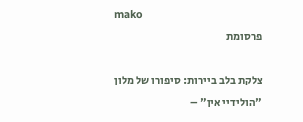mako
פרסומת

צלקת בלב ביירות: סיפורו של מלון "הולידיי אין" –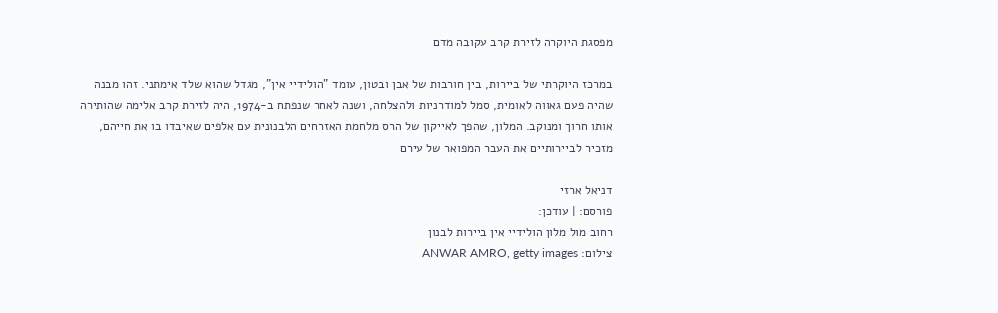מפסגת היוקרה לזירת קרב עקובה מדם

במרכז היוקרתי של ביירות, בין חורבות של אבן ובטון, עומד "הולידיי אין", מגדל שהוא שלד אימתני. זהו מבנה שהיה פעם גאווה לאומית, סמל למודרניות ולהצלחה, ושנה לאחר שנפתח ב-1974, היה לזירת קרב אלימה שהותירה אותו חרוך ומנוקב. המלון, שהפך לאייקון של הרס מלחמת האזרחים הלבנונית עם אלפים שאיבדו בו את חייהם, מזכיר לביירותיים את העבר המפואר של עירם

דניאל ארזי
פורסם: | עודכן:
רחוב מול מלון הולידיי אין ביירות לבנון
צילום: ANWAR AMRO, getty images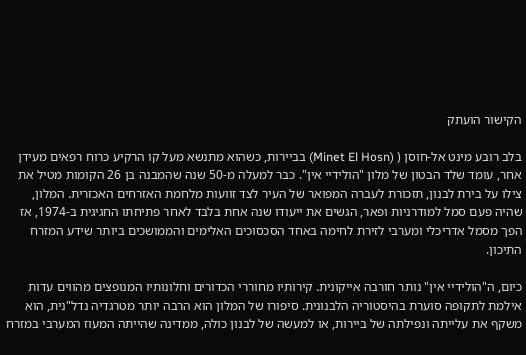הקישור הועתק

בלב רובע מינט אל-חוסן ( (Minet El Hosn) בביירות, כשהוא מתנשא מעל קו הרקיע כרוח רפאים מעידן אחר, עומד שלד הבטון של מלון "הולידיי אין". כבר למעלה מ-50 שנה שהמבנה בן 26 הקומות מטיל את צילו על בירת לבנון, תזכורת לעברה המפואר של העיר לצד זוועות מלחמת האזרחים האכזרית. המלון, שהיה פעם סמל למודרניות ופאר, הגשים את ייעודו שנה אחת בלבד לאחר פתיחתו החגיגית ב-1974, אז הפך מסמל אדריכלי ומערבי לזירת לחימה באחד הסכסוכים האלימים והממושכים ביותר שידע המזרח התיכון.

כיום, ה"הולידיי אין" נותר חורבה אייקונית. קירותיו מחוררי הכדורים וחלונותיו המנופצים מהווים עדות אילמת לתקופה סוערת בהיסטוריה הלבנונית. סיפורו של המלון הוא הרבה יותר מטרגדיה נדל"נית, הוא משקף את עלייתה ונפילתה של ביירות, או למעשה של לבנון כולה, ממדינה שהייתה המעוז המערבי במזרח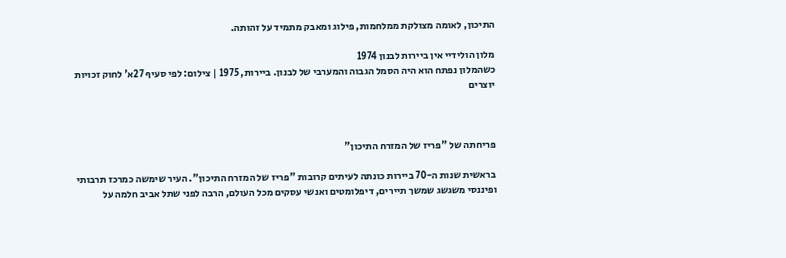התיכון, לאומה מצולקת ממלחמות, פילוג ומאבק מתמיד על זהותה.

מלון הולידיי אין ביירות לבנון 1974
כשהמלון נפתח הוא היה הסמל הגבוה והמערבי של לבנון. ביירות, 1975 | צילום: לפי סעיף 27א' לחוק זכויות יוצרים



פריחתה של "פריז של המזרח התיכון"

בראשית שנות ה-70 ביירות כונתה לעיתים קרובות "פריז של המזרח התיכון". העיר שימשה כמרכז תרבותי ופיננסי משגשג שמשך תיירים, דיפלומטים ואנשי עסקים מכל העולם, הרבה לפני שתל אביב חלמה על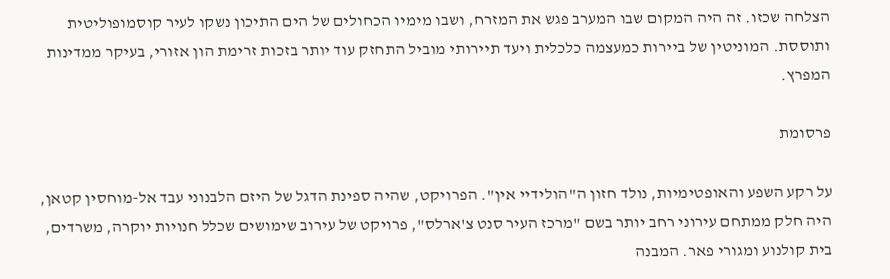הצלחה שכזו. זה היה המקום שבו המערב פגש את המזרח, ושבו מימיו הכחולים של הים התיכון נשקו לעיר קוסמופוליטית ותוססת. המוניטין של ביירות כמעצמה כלכלית ויעד תיירותי מוביל התחזק עוד יותר בזכות זרימת הון אזורי, בעיקר ממדינות המפרץ.

פרסומת

על רקע השפע והאופטימיות, נולד חזון ה"הולידיי אין". הפרויקט, שהיה ספינת הדגל של היזם הלבנוני עבד אל-מוחסין קטאן, היה חלק ממתחם עירוני רחב יותר בשם "מרכז העיר סנט צ'ארלס", פרויקט של עירוב שימושים שכלל חנויות יוקרה, משרדים, בית קולנוע ומגורי פאר. המבנה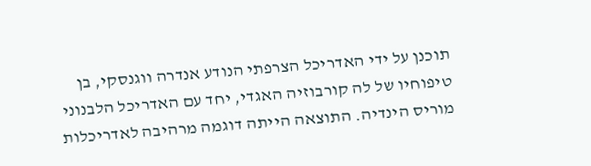תוכנן על ידי האדריכל הצרפתי הנודע אנדרה ווגנסקי, בן טיפוחיו של לה קורבוזיה האגדי, יחד עם האדריכל הלבנוני מוריס הינדיה. התוצאה הייתה דוגמה מרהיבה לאדריכלות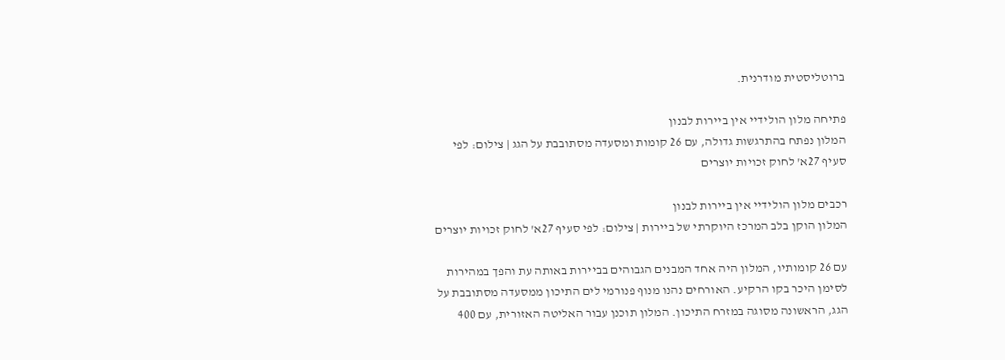ברוטליסטית מודרנית.

פתיחה מלון הולידיי אין ביירות לבנון
המלון נפתח בהתרגשות גדולה, עם 26 קומות ומסעדה מסתובבת על הגג | צילום: לפי סעיף 27א' לחוק זכויות יוצרים

רכבים מלון הולידיי אין ביירות לבנון
המלון הוקן בלב המרכז היוקרתי של ביירות | צילום: לפי סעיף 27א' לחוק זכויות יוצרים

עם 26 קומותיו, המלון היה אחד המבנים הגבוהים בביירות באותה עת והפך במהירות לסימן היכר בקו הרקיע. האורחים נהנו מנוף פנורמי לים התיכון ממסעדה מסתובבת על הגג, הראשונה מסוגה במזרח התיכון. המלון תוכנן עבור האליטה האזורית, עם 400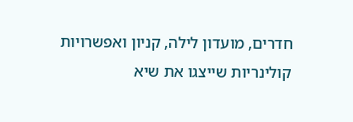חדרים, מועדון לילה, קניון ואפשרויות קולינריות שייצגו את שיא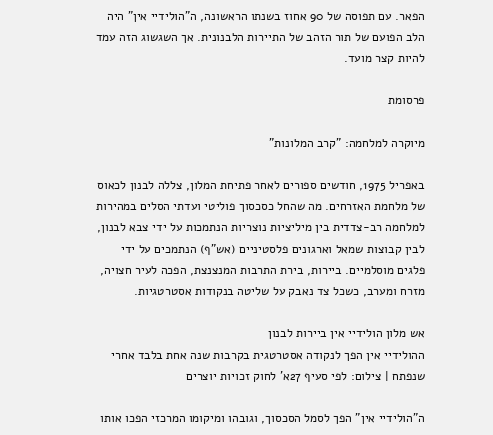הפאר. עם תפוסה של 90 אחוז בשנתו הראשונה, ה"הולידיי אין" היה הלב הפועם של תור הזהב של התיירות הלבנונית. אך השגשוג הזה עמד להיות קצר מועד.

פרסומת

מיוקרה למלחמה: "קרב המלונות"

באפריל 1975, חודשים ספורים לאחר פתיחת המלון, צללה לבנון לכאוס של מלחמת האזרחים. מה שהחל כסכסוך פוליטי ועדתי הסלים במהירות למלחמה רב-צדדית בין מיליציות נוצריות הנתמכות על ידי צבא לבנון, לבין קבוצות שמאל וארגונים פלסטיניים (אש"ף) הנתמכים על ידי פלגים מוסלמיים. ביירות, בירת התרבות המנצנצת, הפכה לעיר חצויה, מזרח ומערב, כשכל צד נאבק על שליטה בנקודות אסטרטגיות.

אש מלון הולידיי אין ביירות לבנון
ההולידיי אין הפך לנקודה אסטרטגית בקרבות שנה אחת בלבד אחרי שנפתח | צילום: לפי סעיף 27א' לחוק זכויות יוצרים

ה"הולידיי אין" הפך לסמל הסכסוך, וגובהו ומיקומו המרכזי הפכו אותו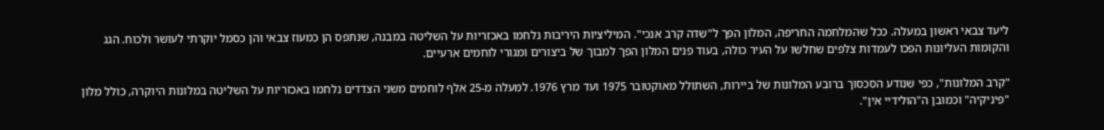ליעד צבאי ראשון במעלה. ככל שהמלחמה החריפה, המלון הפך ל"שדה קרב אנכי". המיליציות היריבות נלחמו באכזריות על השליטה במבנה, שנתפס הן כמעוז צבאי והן כסמל יוקרתי לעושר ולכוח. הגג והקומות העליונות הפכו לעמדות צלפים שחלשו על העיר כולה, בעוד פנים המלון הפך למבוך של ביצורים ומגורי לוחמים ארעיים.

"קרב המלונות", כפי שנודע הסכסוך ברובע המלונות של ביירות, השתולל מאוקטובר 1975 ועד מרץ 1976. למעלה מ-25 אלף לוחמים משני הצדדים נלחמו באכזריות על השליטה במלונות היוקרה, כולל מלון "פיניקיה" וכמובן ה"הולידיי אין".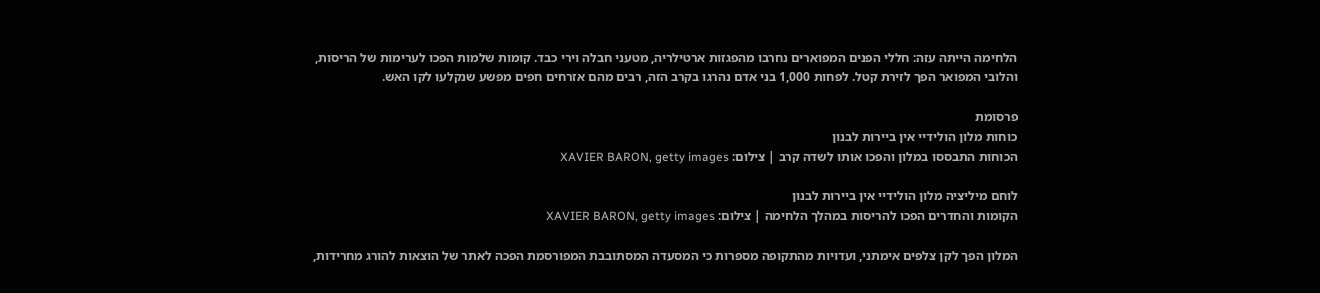הלחימה הייתה עזה: חללי הפנים המפוארים נחרבו מהפגזות ארטילריה, מטעני חבלה וירי כבד. קומות שלמות הפכו לערימות של הריסות, והלובי המפואר הפך לזירת קטל. לפחות 1,000 בני אדם נהרגו בקרב הזה, רבים מהם אזרחים חפים מפשע שנקלעו לקו האש.

פרסומת
כוחות מלון הולידיי אין ביירות לבנון
הכוחות התבססו במלון והפכו אותו לשדה קרב | צילום: XAVIER BARON, getty images

לוחם מיליציה מלון הולידיי אין ביירות לבנון
הקומות והחדרים הפכו להריסות במהלך הלחימה | צילום: XAVIER BARON, getty images

המלון הפך לקן צלפים אימתני, ועדויות מהתקופה מספרות כי המסעדה המסתובבת המפורסמת הפכה לאתר של הוצאות להורג מחרידות,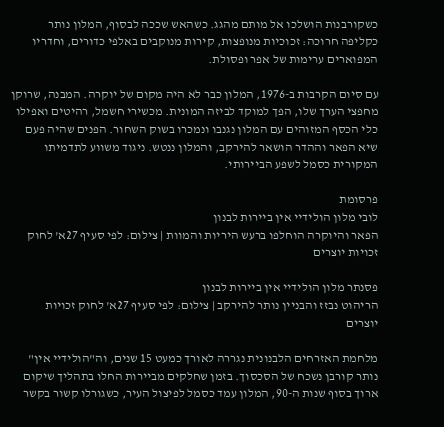כשקורבנות הושלכו אל מותם מהגג. כשהאש שככה לבסוף, המלון נותר כקליפה חרוכה: זכוכיות מנופצות, קירות מנוקבים באלפי כדורים, וחדריו המפוארים ערימות של אפר ופסולת.

עם סיום הקרבות ב-1976, המלון כבר לא היה מקום של יוקרה. המבנה, שרוקן מחפצי הערך שלו, הפך למוקד לביזה המונית. מכשירי חשמל, רהיטים ואפילו כלי הכסף המזוהים עם המלון נגנבו ונמכרו בשוק השחור. הפנים שהיה פעם שיא הפאר וההדר הושאר להירקב, והמלון ננטש. ניגוד משווע לתדמיתו המקורית כסמל לשפע הביירותי.

פרסומת
לובי מלון הולידיי אין ביירות לבנון
הפאר והיוקרה הוחלפו ברעש היריות והמוות | צילום: לפי סעיף 27א' לחוק זכויות יוצרים

פסנתר מלון הולידיי אין ביירות לבנון
הריהוט נבזז והבניין נותר להירקב | צילום: לפי סעיף 27א' לחוק זכויות יוצרים

מלחמת האזרחים הלבנונית נגררה לאורך כמעט 15 שנים, וה"הולידיי אין" נותר קורבן נשכח של הסכסוך. בזמן שחלקים מביירות החלו בתהליך שיקום ארוך בסוף שנות ה-90, המלון עמד כסמל לפיצול העיר, כשגורלו קשור בקשר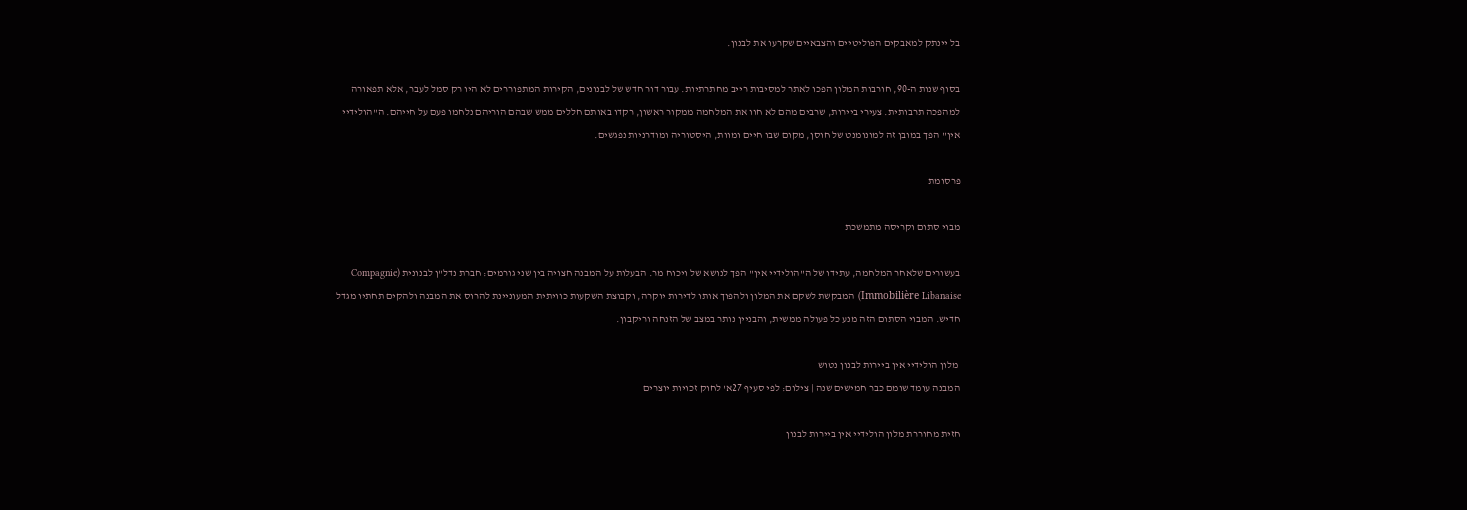בל יינתק למאבקים הפוליטיים והצבאיים שקרעו את לבנון.

בסוף שנות ה-90, חורבות המלון הפכו לאתר למסיבות רייב מחתרתיות. עבור דור חדש של לבנונים, הקירות המתפוררים לא היו רק סמל לעבר, אלא תפאורה למהפכה תרבותית. צעירי ביירות, שרבים מהם לא חוו את המלחמה ממקור ראשון, רקדו באותם חללים ממש שבהם הוריהם נלחמו פעם על חייהם. ה"הולידיי אין" הפך במובן זה למונומנט של חוסן, מקום שבו חיים ומוות, היסטוריה ומודרניות נפגשים.

פרסומת

מבוי סתום וקריסה מתמשכת

בעשורים שלאחר המלחמה, עתידו של ה"הולידיי אין" הפך לנושא של ויכוח מר. הבעלות על המבנה חצויה בין שני גורמים: חברת נדל"ן לבנונית (Compagnie Immobilière Libanaise) המבקשת לשקם את המלון ולהפוך אותו לדירות יוקרה, וקבוצת השקעות כוויתית המעוניינת להרוס את המבנה ולהקים תחתיו מגדל חדיש. המבוי הסתום הזה מנע כל פעולה ממשית, והבניין נותר במצב של הזנחה וריקבון.

 מלון הולידיי אין ביירות לבנון נטוש
המבנה עומד שומם כבר חמישים שנה | צילום: לפי סעיף 27א' לחוק זכויות יוצרים

חזית מחוררת מלון הולידיי אין ביירות לבנון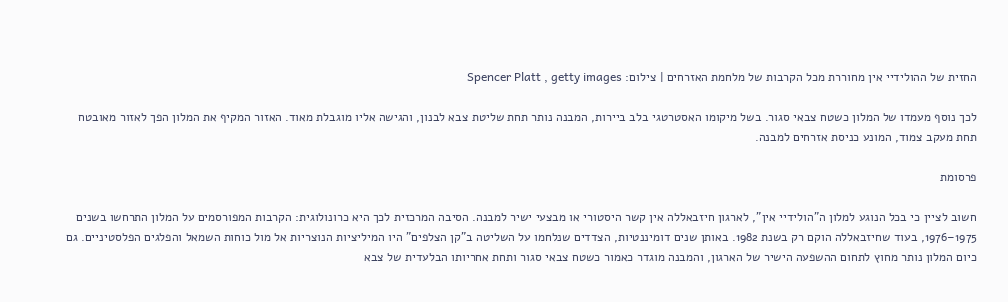החזית של ההולידיי אין מחוררת מכל הקרבות של מלחמת האזרחים | צילום: Spencer Platt , getty images

לכך נוסף מעמדו של המלון כשטח צבאי סגור. בשל מיקומו האסטרטגי בלב ביירות, המבנה נותר תחת שליטת צבא לבנון, והגישה אליו מוגבלת מאוד. האזור המקיף את המלון הפך לאזור מאובטח תחת מעקב צמוד, המונע כניסת אזרחים למבנה.

פרסומת

חשוב לציין כי בכל הנוגע למלון ה"הולידיי אין", לארגון חיזבאללה אין קשר היסטורי או מבצעי ישיר למבנה. הסיבה המרכזית לכך היא כרונולוגית: הקרבות המפורסמים על המלון התרחשו בשנים 1975–1976, בעוד שחיזבאללה הוקם רק בשנת 1982. באותן שנים דומיננטיות, הצדדים שנלחמו על השליטה ב"קן הצלפים" היו המיליציות הנוצריות אל מול כוחות השמאל והפלגים הפלסטיניים. גם כיום המלון נותר מחוץ לתחום ההשפעה הישיר של הארגון, והמבנה מוגדר כאמור כשטח צבאי סגור ותחת אחריותו הבלעדית של צבא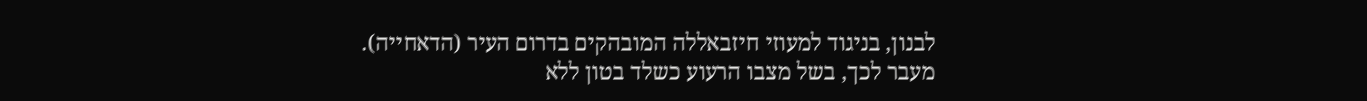לבנון, בניגוד למעוזי חיזבאללה המובהקים בדרום העיר (הדאחייה). מעבר לכך, בשל מצבו הרעוע כשלד בטון ללא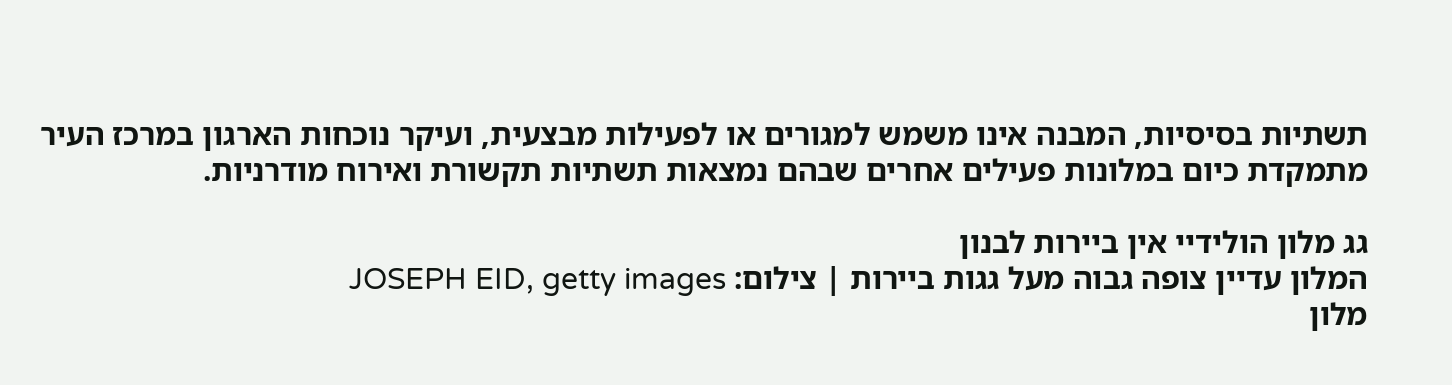תשתיות בסיסיות, המבנה אינו משמש למגורים או לפעילות מבצעית, ועיקר נוכחות הארגון במרכז העיר מתמקדת כיום במלונות פעילים אחרים שבהם נמצאות תשתיות תקשורת ואירוח מודרניות.

גג מלון הולידיי אין ביירות לבנון
המלון עדיין צופה גבוה מעל גגות ביירות | צילום: JOSEPH EID, getty images
מלון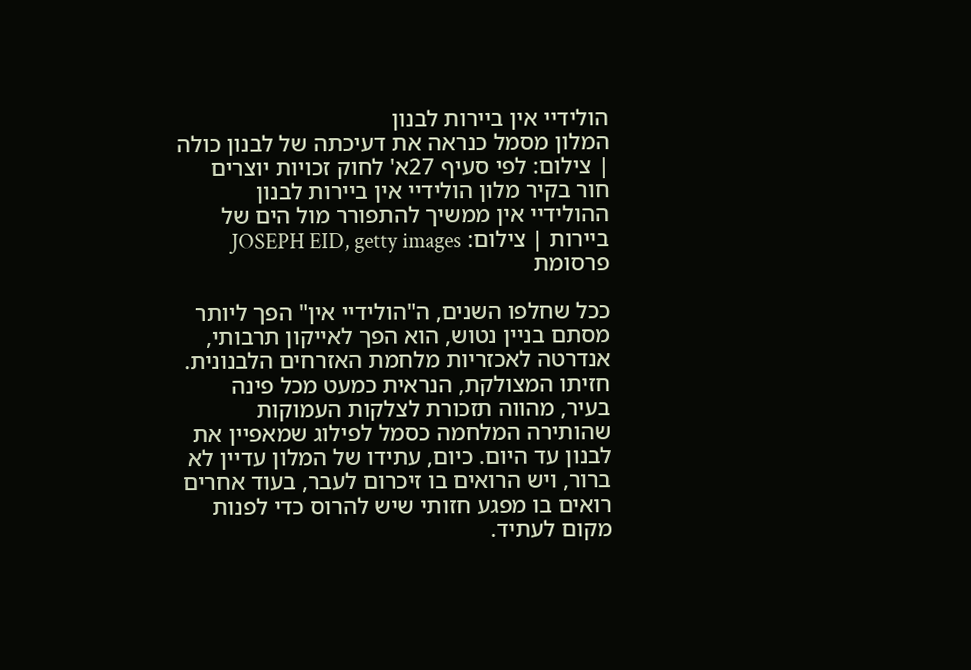הולידיי אין ביירות לבנון
המלון מסמל כנראה את דעיכתה של לבנון כולה | צילום: לפי סעיף 27א' לחוק זכויות יוצרים
חור בקיר מלון הולידיי אין ביירות לבנון
ההולידיי אין ממשיך להתפורר מול הים של ביירות | צילום: JOSEPH EID, getty images
פרסומת

ככל שחלפו השנים, ה"הולידיי אין" הפך ליותר מסתם בניין נטוש, הוא הפך לאייקון תרבותי, אנדרטה לאכזריות מלחמת האזרחים הלבנונית. חזיתו המצולקת, הנראית כמעט מכל פינה בעיר, מהווה תזכורת לצלקות העמוקות שהותירה המלחמה כסמל לפילוג שמאפיין את לבנון עד היום. כיום, עתידו של המלון עדיין לא ברור, ויש הרואים בו זיכרום לעבר, בעוד אחרים רואים בו מפגע חזותי שיש להרוס כדי לפנות מקום לעתיד.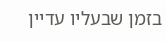בזמן שבעליו עדיין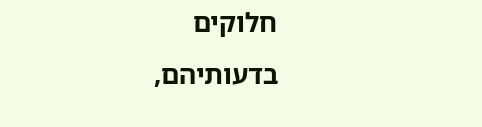חלוקים בדעותיהם,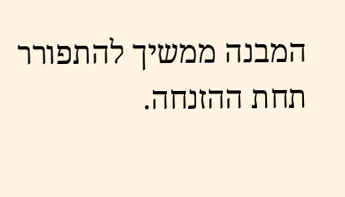המבנה ממשיך להתפורר תחת ההזנחה.